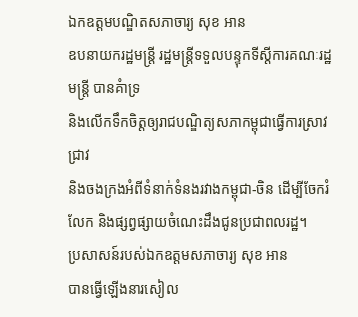ឯកឧត្តមបណ្ឌិតសភាចារ្យ សុខ អាន
ឧបនាយករដ្ឋមន្ត្រី រដ្ឋមន្ត្រីទទួលបន្ទុកទីស្តីការគណៈរដ្ឋមន្ត្រី បានគំាទ្រ
និងលើកទឹកចិត្តឲ្យរាជបណ្ឌិត្យសភាកម្ពុជាធ្វើការស្រាវជ្រាវ
និងចងក្រងអំពីទំនាក់ទំនងរវាងកម្ពុជា-ចិន ដើម្បីចែករំលែក និងផ្សព្វផ្សាយចំណេះដឹងជូនប្រជាពលរដ្ឋ។
ប្រសាសន៍របស់ឯកឧត្តមសភាចារ្យ សុខ អាន
បានធ្វើឡើងនារសៀល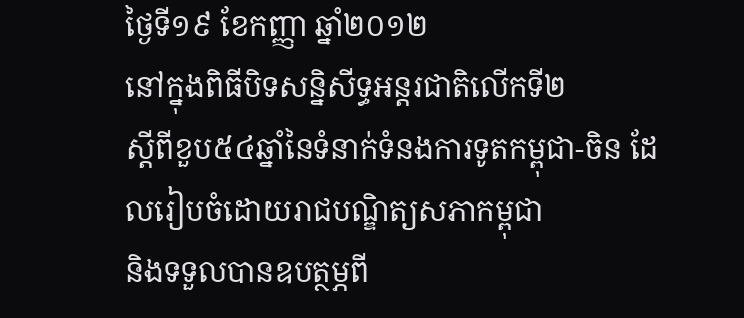ថ្ងៃទី១៩ ខែកញ្ញា ឆ្នាំ២០១២
នៅក្នុងពិធីបិទសន្និសីទ្ធអន្តរជាតិលើកទី២
ស្តីពីខួប៥៤ឆ្នាំនៃទំនាក់ទំនងការទូតកម្ពុជា-ចិន ដែលរៀបចំដោយរាជបណ្ឌិត្យសភាកម្ពុជា
និងទទួលបានឧបត្ថម្ភពី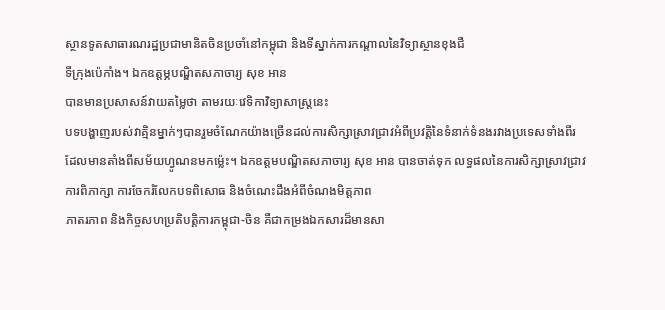ស្ថានទូតសាធារណរដ្ឋប្រជាមានិតចិនប្រចាំនៅកម្ពុជា និងទីស្នាក់ការកណ្តាលនៃវិទ្យាស្ថានខុងជឺ
ទីក្រុងប៉េកាំង។ ឯកឧត្តម្ភបណ្ឌិតសភាចារ្យ សុខ អាន
បានមានប្រសាសន៍វាយតម្លៃថា តាមរយៈវេទិកាវិទ្យាសាស្ត្រនេះ
បទបង្ហាញរបស់វាគ្មិនម្នាក់ៗបានរួមចំណែកយ៉ាងច្រើនដល់ការសិក្សាស្រាវជ្រាវអំពីប្រវត្តិនៃទំនាក់ទំនងរវាងប្រទេសទាំងពីរ
ដែលមានតាំងពីសម័យហ្វូណនមកម្ល៉េះ។ ឯកឧត្តមបណ្ឌិតសភាចារ្យ សុខ អាន បានចាត់ទុក លទ្ធផលនៃការសិក្សាស្រាវជ្រាវ
ការពិភាក្សា ការចែករំលែកបទពិសោធ និងចំណេះដឹងអំពីចំណងមិត្តភាព
ភាតរភាព និងកិច្ចសហប្រតិបត្តិការកម្ពុជា-ចិន គឺជាកម្រងឯកសារដ៏មានសា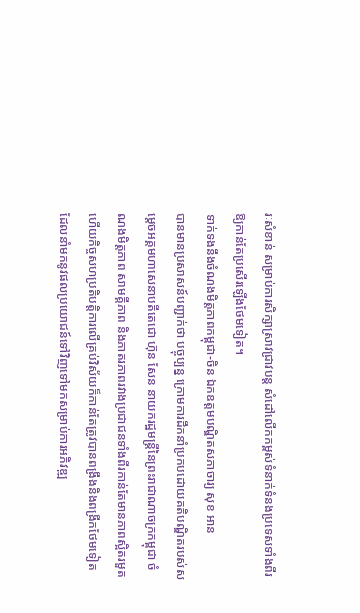រៈសំខាន់ សម្រាប់ការសិក្សាស្រាវជ្រាវបន្ត សំដៅលើកកម្ពស់ទំនាក់ទំនងប្រទេសទាំងពីរឱ្យកាន់តែប្រសើរឡើងថែមទៀត។
ទាក់ទងនឹងចំណងមិត្តភាពកម្ពុជា-ចិន ឯកឧត្តមបណ្ឌិតសភាចារ្យ សុខ អាន
បានមានប្រសាសន៍បញ្ជាក់ថា បច្ចុប្បន្ន ក្រោមការដឹកនាំប្រកបដោយគតិបណ្ឌិតរបស់សម្តេចអគ្គមហាសេនាបតីតេជោ ហ៊ុន សែន នាយករដ្ឋមន្ត្រីនៃព្រះរាជាណាចក្រកម្ពុជា ចំណងមិត្តភាព សាមគ្គីភាព និងភាតរភាពរវាងប្រជាជនទាំងពីរកាន់តែមានភាពស្អិតរមួត ហើយកិច្ចសហប្រតិបត្តិការលើគ្រប់វិស័យក៏កាន់តែត្រូវបានពង្រឹងនិងពង្រីកថែមទៀត
ដែលនាំមកនូវផលប្រយោជន៍ទៅវិញទៅមកសម្រាប់ការអភិវឌ្ឍ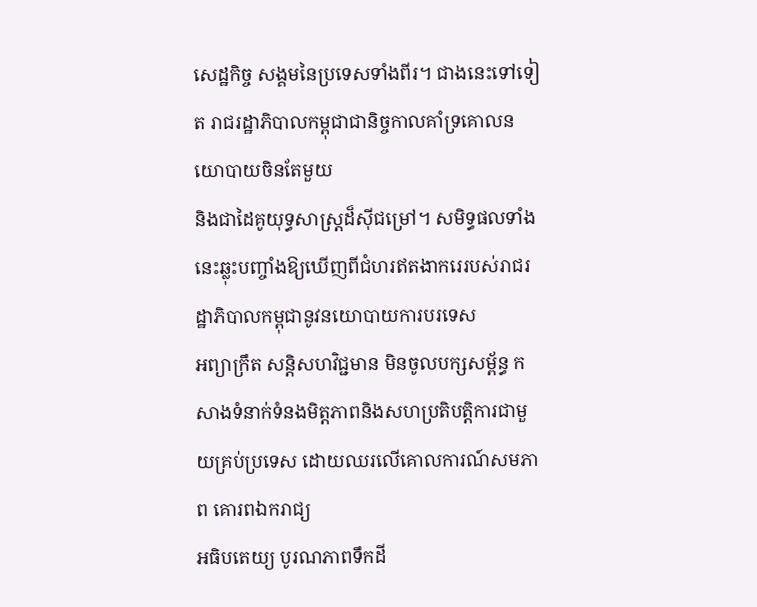សេដ្ឋកិច្ច សង្គមនៃប្រទេសទាំងពីរ។ ជាងនេះទៅទៀត រាជរដ្ឋាភិបាលកម្ពុជាជានិច្ចកាលគាំទ្រគោលនយោបាយចិនតែមួយ
និងជាដៃគូយុទ្ធសាស្ត្រដ៏ស៊ីជម្រៅ។ សមិទ្ធផលទាំងនេះឆ្លុះបញ្ចាំងឱ្យឃើញពីជំហរឥតងាករេរបស់រាជរដ្ឋាភិបាលកម្ពុជានូវនយោបាយការបរទេស
អព្យាក្រឹត សន្តិសហវិជ្ជមាន មិនចូលបក្សសម្ព័ន្ធ កសាងទំនាក់ទំនងមិត្តភាពនិងសហប្រតិបត្តិការជាមួយគ្រប់ប្រទេស ដោយឈរលើគោលការណ៍សមភាព គោរពឯករាជ្យ
អធិបតេយ្យ បូរណភាពទឹកដី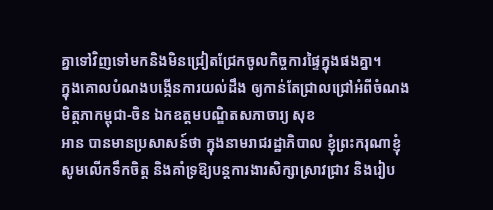គ្នាទៅវិញទៅមកនិងមិនជ្រៀតជ្រែកចូលកិច្ចការផ្ទៃក្នុងផងគ្នា។
ក្នុងគោលបំណងបង្កើនការយល់ដឹង ឲ្យកាន់តែជ្រាលជ្រៅអំពីចំណងមិត្តភាកម្ពុជា-ចិន ឯកឧត្តមបណ្ឌិតសភាចារ្យ សុខ
អាន បានមានប្រសាសន៍ថា ក្នុងនាមរាជរដ្ឋាភិបាល ខ្ញុំព្រះករុណាខ្ញុំសូមលើកទឹកចិត្ត និងគាំទ្រឱ្យបន្តការងារសិក្សាស្រាវជ្រាវ និងរៀប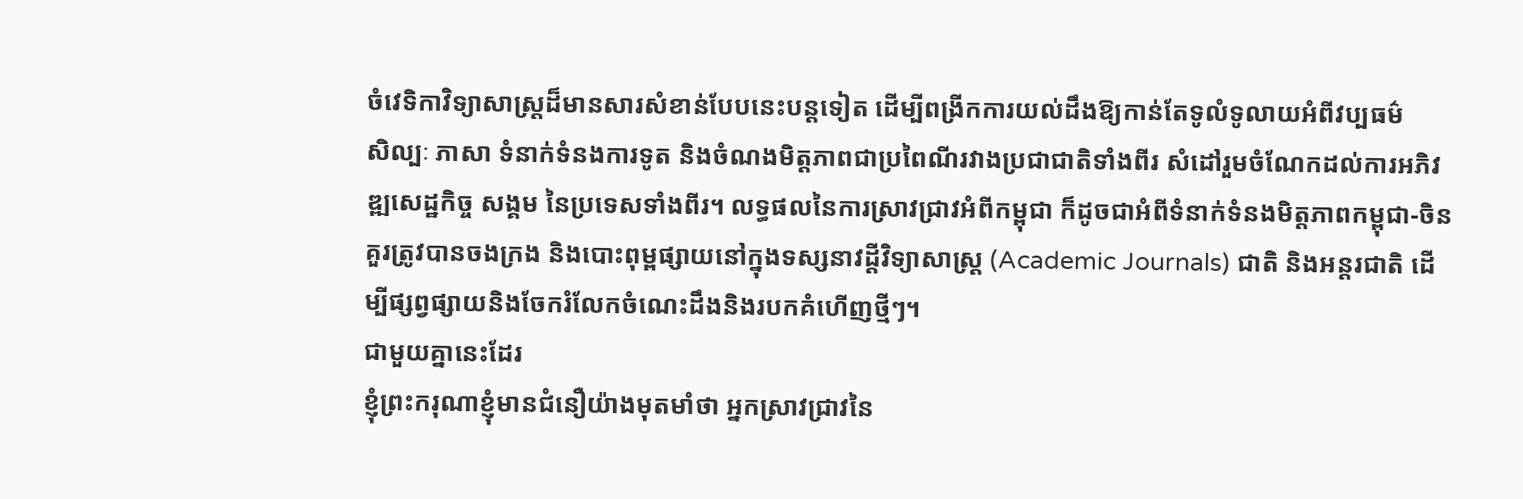ចំវេទិកាវិទ្យាសាស្ត្រដ៏មានសារសំខាន់បែបនេះបន្តទៀត ដើម្បីពង្រីកការយល់ដឹងឱ្យកាន់តែទូលំទូលាយអំពីវប្បធម៌
សិល្បៈ ភាសា ទំនាក់ទំនងការទូត និងចំណងមិត្តភាពជាប្រពៃណីរវាងប្រជាជាតិទាំងពីរ សំដៅរួមចំណែកដល់ការអភិវឌ្ឍសេដ្ឋកិច្ច សង្គម នៃប្រទេសទាំងពីរ។ លទ្ធផលនៃការស្រាវជ្រាវអំពីកម្ពុជា ក៏ដូចជាអំពីទំនាក់ទំនងមិត្តភាពកម្ពុជា-ចិន គួរត្រូវបានចងក្រង និងបោះពុម្ពផ្សាយនៅក្នុងទស្សនាវដ្តីវិទ្យាសាស្រ្ត (Academic Journals) ជាតិ និងអន្តរជាតិ ដើម្បីផ្សព្វផ្សាយនិងចែករំលែកចំណេះដឹងនិងរបកគំហើញថ្មីៗ។
ជាមួយគ្នានេះដែរ
ខ្ញុំព្រះករុណាខ្ញុំមានជំនឿយ៉ាងមុតមាំថា អ្នកស្រាវជ្រាវនៃ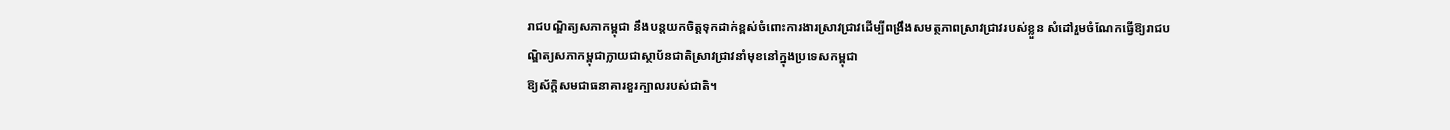រាជបណ្ឌិត្យសភាកម្ពុជា នឹងបន្តយកចិត្តទុកដាក់ខ្ពស់ចំពោះការងារស្រាវជ្រាវដើម្បីពង្រឹងសមត្ថភាពស្រាវជ្រាវរបស់ខ្លួន សំដៅរួមចំណែកធ្វើឱ្យរាជបណ្ឌិត្យសភាកម្ពុជាក្លាយជាស្ថាប័នជាតិស្រាវជ្រាវនាំមុខនៅក្នុងប្រទេសកម្ពុជា
ឱ្យស័ក្តិសមជាធនាគារខួរក្បាលរបស់ជាតិ។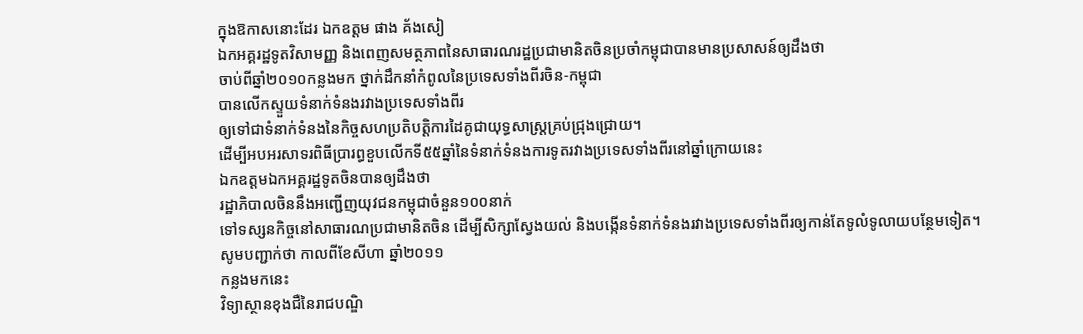ក្នុងឱកាសនោះដែរ ឯកឧត្តម ផាង គ័ងសៀ
ឯកអគ្គរដ្ឋទូតវិសាមញ្ញ និងពេញសមត្ថភាពនៃសាធារណរដ្ឋប្រជាមានិតចិនប្រចាំកម្ពុជាបានមានប្រសាសន៍ឲ្យដឹងថា
ចាប់ពីឆ្នាំ២០១០កន្លងមក ថ្នាក់ដឹកនាំកំពូលនៃប្រទេសទាំងពីរចិន-កម្ពុជា
បានលើកស្ទួយទំនាក់ទំនងរវាងប្រទេសទាំងពីរ
ឲ្យទៅជាទំនាក់ទំនងនៃកិច្ចសហប្រតិបត្តិការដៃគូជាយុទ្ធសាស្ត្រគ្រប់ជ្រុងជ្រោយ។
ដើម្បីអបអរសាទរពិធីប្រារព្ធខួបលើកទី៥៥ឆ្នាំនៃទំនាក់ទំនងការទូតរវាងប្រទេសទាំងពីរនៅឆ្នាំក្រោយនេះ
ឯកឧត្តមឯកអគ្គរដ្ឋទូតចិនបានឲ្យដឹងថា
រដ្ឋាភិបាលចិននឹងអញ្ជើញយុវជនកម្ពុជាចំនួន១០០នាក់
ទៅទស្សនកិច្ចនៅសាធារណប្រជាមានិតចិន ដើម្បីសិក្សាស្វែងយល់ និងបង្កើនទំនាក់ទំនងរវាងប្រទេសទាំងពីរឲ្យកាន់តែទូលំទូលាយបន្ថែមទៀត។
សូមបញ្ជាក់ថា កាលពីខែសីហា ឆ្នាំ២០១១
កន្លងមកនេះ
វិទ្យាស្ថានខុងជឺនៃរាជបណ្ឌិ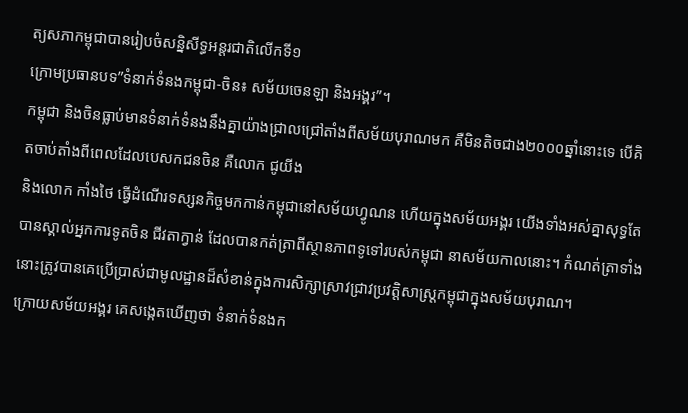ត្យសភាកម្ពុជាបានរៀបចំសន្និសីទ្ធអន្តរជាតិលើកទី១
ក្រោមប្រធានបទ”ទំនាក់ទំនងកម្ពុជា-ចិន៖ សម័យចេនឡា និងអង្គរ”។
កម្ពុជា និងចិនធ្លាប់មានទំនាក់ទំនងនឹងគ្នាយ៉ាងជ្រាលជ្រៅតាំងពីសម័យបុរាណមក គឺមិនតិចជាង២០០០ឆ្នាំនោះទេ បើគិតចាប់តាំងពីពេលដែលបេសកជនចិន គឺលោក ជូយីង
និងលោក កាំងថៃ ធ្វើដំណើរទស្សនកិច្ចមកកាន់កម្ពុជានៅសម័យហ្វូណន ហើយក្នុងសម័យអង្គរ យើងទាំងអស់គ្នាសុទ្ធតែបានស្គាល់អ្នកការទូតចិន ជីវតាក្វាន់ ដែលបានកត់ត្រាពីស្ថានភាពទូទៅរបស់កម្ពុជា នាសម័យកាលនោះ។ កំណត់ត្រាទាំងនោះត្រូវបានគេប្រើប្រាស់ជាមូលដ្ឋានដ៏សំខាន់ក្នុងការសិក្សាស្រាវជ្រាវប្រវត្តិសាស្រ្តកម្ពុជាក្នុងសម័យបុរាណ។
ក្រោយសម័យអង្គរ គេសង្កេតឃើញថា ទំនាក់ទំនងក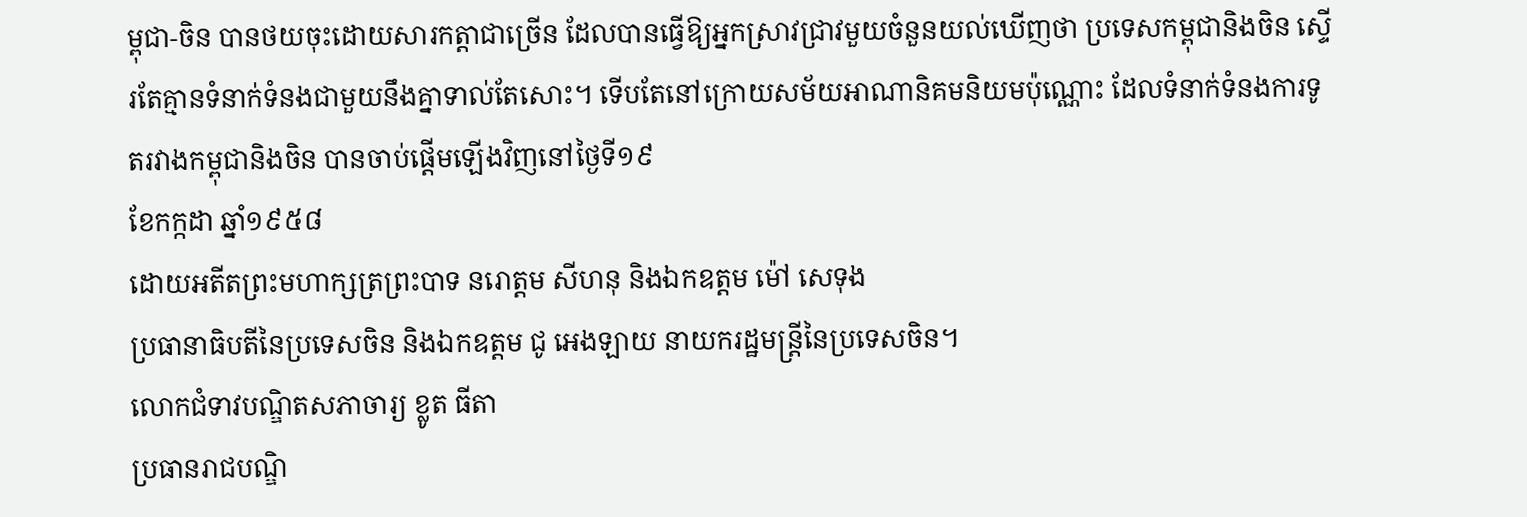ម្ពុជា-ចិន បានថយចុះដោយសារកត្តាជាច្រើន ដែលបានធ្វើឱ្យអ្នកស្រាវជ្រាវមួយចំនួនយល់ឃើញថា ប្រទេសកម្ពុជានិងចិន ស្ទើរតែគ្មានទំនាក់ទំនងជាមួយនឹងគ្នាទាល់តែសោះ។ ទើបតែនៅក្រោយសម័យអាណានិគមនិយមប៉ុណ្ណោះ ដែលទំនាក់ទំនងការទូតរវាងកម្ពុជានិងចិន បានចាប់ផ្តើមឡើងវិញនៅថ្ងៃទី១៩
ខែកក្កដា ឆ្នាំ១៩៥៨
ដោយអតីតព្រះមហាក្សត្រព្រះបាទ នរោត្តម សីហនុ និងឯកឧត្តម ម៉ៅ សេទុង
ប្រធានាធិបតីនៃប្រទេសចិន និងឯកឧត្តម ជូ អេងឡាយ នាយករដ្ឋមន្ត្រីនៃប្រទេសចិន។
លោកជំទាវបណ្ឌិតសភាចារ្យ ខ្លូត ធីតា
ប្រធានរាជបណ្ឌិ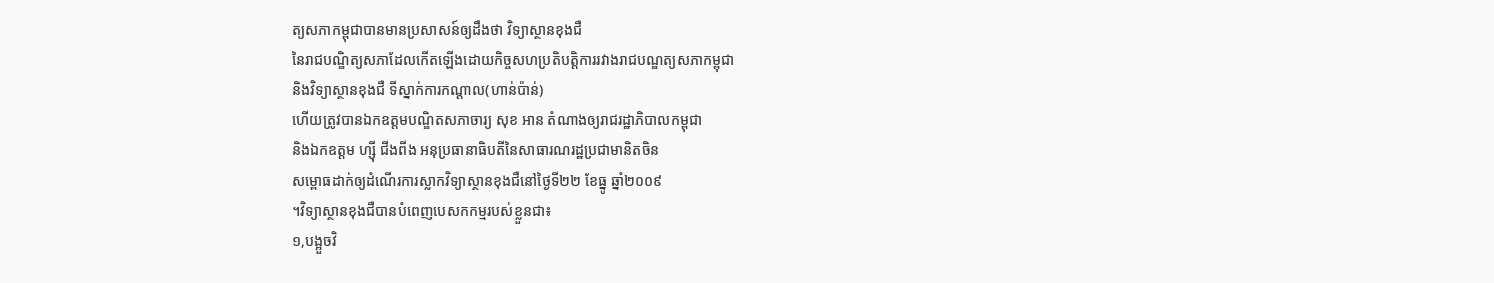ត្យសភាកម្ពុជាបានមានប្រសាសន៍ឲ្យដឹងថា វិទ្យាស្ថានខុងជឺ
នៃរាជបណ្ឌិត្យសភាដែលកើតឡើងដោយកិច្ចសហប្រតិបត្តិការរវាងរាជបណ្ឌត្យសភាកម្ពុជា
និងវិទ្យាស្ថានខុងជឺ ទីស្នាក់ការកណ្តាល(ហាន់ប៉ាន់)
ហើយត្រូវបានឯកឧត្តមបណ្ឌិតសភាចារ្យ សុខ អាន តំណាងឲ្យរាជរដ្ឋាភិបាលកម្ពុជា
និងឯកឧត្តម ហ្ស៊ី ជីងពីង អនុប្រធានាធិបតីនៃសាធារណរដ្ឋប្រជាមានិតចិន
សម្ពោធដាក់ឲ្យដំណើរការស្លាកវិទ្យាស្ថានខុងជឺនៅថ្ងៃទី២២ ខែធ្នូ ឆ្នាំ២០០៩
។វិទ្យាស្ថានខុងជឺបានបំពេញបេសកកម្មរបស់ខ្លួនជា៖
១,បង្អួចវិ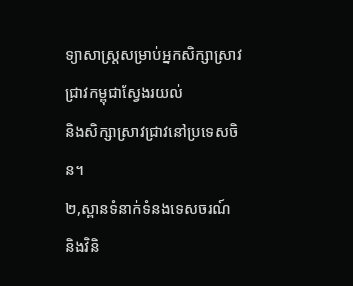ទ្យាសាស្ត្រសម្រាប់អ្នកសិក្សាស្រាវជ្រាវកម្ពុជាស្វែងរយល់
និងសិក្សាស្រាវជ្រាវនៅប្រទេសចិន។
២,ស្ពានទំនាក់ទំនងទេសចរណ៍
និងវិនិ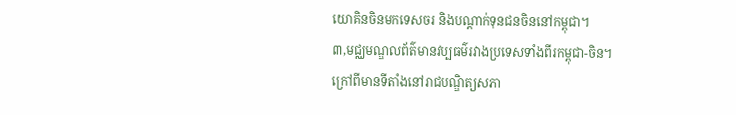យោគិនចិនមកទេសចរ និងបណ្តាក់ទុនជនចិននៅកម្ពុជា។
៣,មជ្ឈមណ្ឌលព័ត៌មានវប្បធម៌រវាងប្រទេសទាំងពីរកម្ពុជា-ចិន។
ក្រៅពីមានទីតាំងនៅរាជបណ្ឌិត្យសភា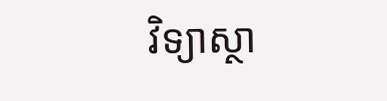វិទ្យាស្ថា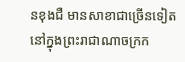នខុងជឺ មានសាខាជាច្រើនទៀតនៅក្នុងព្រះរាជាណាចក្រក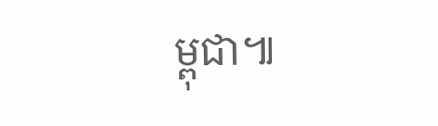ម្ពុជា៕